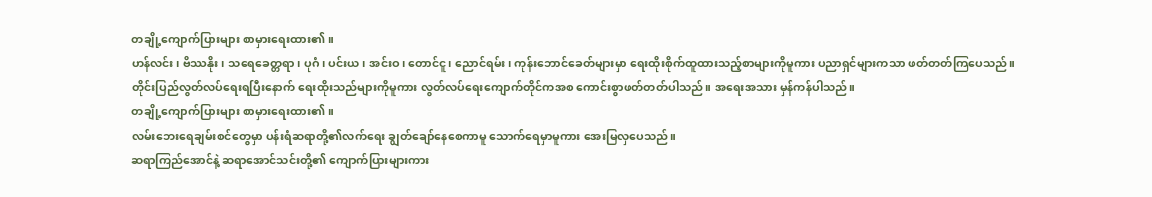တချို့ကျောက်ပြားများ စာမှားရေးထား၏။
ဟန်လင်း၊ ဗိဿနိုး၊ သရေခေတ္တရာ၊ ပုဂံ၊ ပင်းယ၊ အင်းဝ၊ တောင်ငူ၊ ညောင်ရမ်း၊ ကုန်းဘောင်ခေတ်များမှာ ရေးထိုးစိုက်ထူထားသည့်စာများကိုမူကား ပညာရှင်များကသာ ဖတ်တတ်ကြပေသည်။
တိုင်းပြည်လွတ်လပ်ရေးရပြီးနောက် ရေးထိုးသည်များကိုမူကား လွတ်လပ်ရေးကျောက်တိုင်ကအစ ကောင်းစွာဖတ်တတ်ပါသည်။ အရေးအသား မှန်ကန်ပါသည်။
တချို့ကျောက်ပြားများ စာမှားရေးထား၏။
လမ်းဘေးရေချမ်းစင်တွေမှာ ပန်းရံဆရာတို့၏လက်ရေး ချွတ်ချော်နေစေကာမူ သောက်ရေမှာမူကား အေးမြလှပေသည်။
ဆရာကြည်အောင်နဲ့ ဆရာအောင်သင်းတို့၏ ကျောက်ပြားများကား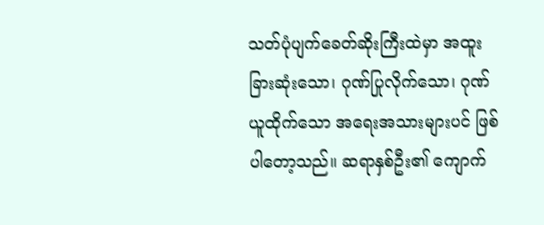သတ်ပုံပျက်ခေတ်ဆိုးကြီးထဲမှာ အထူးခြားဆုံးသော၊ ဂုဏ်ပြုလိုက်သော၊ ဂုဏ်ယူထိုက်သော အရေးအသားများပင် ဖြစ်ပါတော့သည်။ ဆရာနှစ်ဦး၏ ကျောက်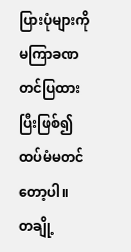ပြားပုံများကို မကြာခဏတင်ပြထားပြီးဖြစ်၍ ထပ်မံမတင်တော့ပါ။
တချို့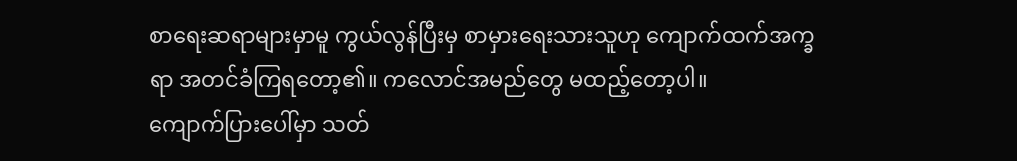စာရေးဆရာများမှာမူ ကွယ်လွန်ပြီးမှ စာမှားရေးသားသူဟု ကျောက်ထက်အက္ခရာ အတင်ခံကြရတော့၏။ ကလောင်အမည်တွေ မထည့်တော့ပါ။
ကျောက်ပြားပေါ်မှာ သတ်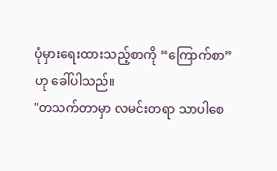ပုံမှားရေးထားသည့်စာကို “ကြောက်စာ” ဟု ခေါ်ပါသည်။
"တသက်တာမှာ လမင်းတရာ သာပါစေ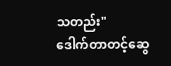သတည်း"
ဒေါက်တာတင့်ဆွေ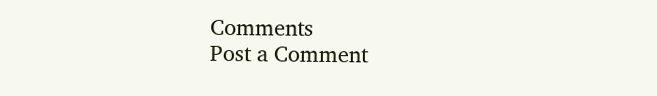Comments
Post a Comment